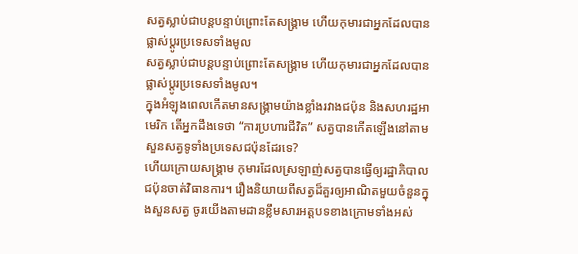សត្វស្លាប់ជាបន្តបន្ទាប់ព្រោះតែសង្គ្រាម ហើយកុមារជាអ្នកដែលបានផ្លាស់ប្តូរប្រទេសទាំងមូល
សត្វស្លាប់ជាបន្តបន្ទាប់ព្រោះតែសង្គ្រាម ហើយកុមារជាអ្នកដែលបានផ្លាស់ប្តូរប្រទេសទាំងមូល។
ក្នុងអំឡុងពេលកើតមានសង្គ្រាមយ៉ាងខ្លាំងរវាងជប៉ុន និងសហរដ្ឋអាមេរិក តើអ្នកដឹងទេថា “ការប្រហារជីវិត” សត្វបានកើតឡើងនៅតាមសួនសត្វទូទាំងប្រទេសជប៉ុនដែរទេ?
ហើយក្រោយសង្គ្រាម កុមារដែលស្រឡាញ់សត្វបានធ្វើឲ្យរដ្ឋាភិបាលជប៉ុនចាត់វិធានការ។ រឿងនិយាយពីសត្វដ៏គួរឲ្យអាណិតមួយចំនួនក្នុងសួនសត្វ ចូរយើងតាមដានខ្លឹមសារអត្តបទខាងក្រោមទាំងអស់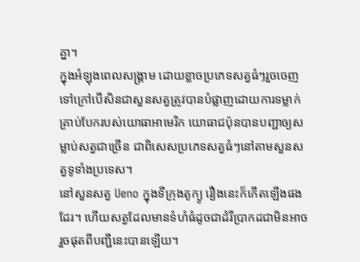គ្នា។
ក្នុងអំឡុងពេលសង្គ្រាម ដោយខ្លាចប្រភេទសត្វធំៗរួចចេញទៅក្រៅបើសិនជាសួនសត្វត្រូវបានបំផ្លាញដោយការទម្លាក់គ្រាប់បែករបស់យោធាអាមេរិក យោធាជប៉ុនបានបញ្ជាឲ្យសម្លាប់សត្វជាច្រើន ជាពិសេសប្រភេទសត្វធំៗនៅតាមសួនសត្វទូទាំងប្រទេស។
នៅសួនសត្វ Ueno ក្នុងទីក្រុងតូក្យូ រឿងនេះក៏កើតឡើងផងដែរ។ ហើយសត្វដែលមានទំហំធំដូចជាដំរីប្រាកដជាមិនអាចរួចផុតពីបញ្ជីនេះបានឡើយ។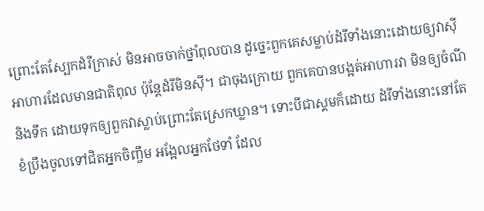ព្រោះតែស្បែកដំរីក្រាស់ មិនអាចចាក់ថ្នាំពុលបាន ដូច្នេះពួកគេសម្លាប់ដំរីទាំងនោះដោយឲ្យវាស៊ីអាហារដែលមានជាតិពុល ប៉ុន្តែដំរីមិនស៊ី។ ជាចុងក្រោយ ពួកគេបានបង្អត់អាហារវា មិនឲ្យចំណី និងទឹក ដោយទុកឲ្យពួកវាស្លាប់ព្រោះតែស្រេកឃ្លាន។ ទោះបីជាស្គមក៏ដោយ ដំរីទាំងនោះនៅតែខំប្រឹងចូលទៅជិតអ្នកចិញ្ចឹម អង្អែលអ្នកថែទាំ ដែល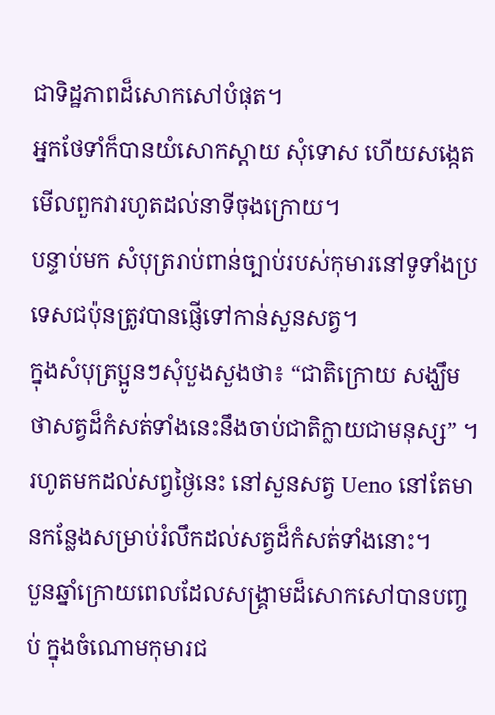ជាទិដ្ឋភាពដ៏សោកសៅបំផុត។
អ្នកថែទាំក៏បានយំសោកស្ដាយ សុំទោស ហើយសង្កេតមើលពួកវារហូតដល់នាទីចុងក្រោយ។
បន្ទាប់មក សំបុត្ររាប់ពាន់ច្បាប់របស់កុមារនៅទូទាំងប្រទេសជប៉ុនត្រូវបានផ្ញើទៅកាន់សួនសត្វ។
ក្នុងសំបុត្រប្អូនៗសុំបួងសួងថា៖ “ជាតិក្រោយ សង្ឃឹមថាសត្វដ៏កំសត់ទាំងនេះនឹងចាប់ជាតិក្លាយជាមនុស្ស” ។
រហូតមកដល់សព្វថ្ងៃនេះ នៅសួនសត្វ Ueno នៅតែមានកន្លែងសម្រាប់រំលឹកដល់សត្វដ៏កំសត់ទាំងនោះ។
បួនឆ្នាំក្រោយពេលដែលសង្គ្រាមដ៏សោកសៅបានបញ្ចប់ ក្នុងចំណោមកុមារជ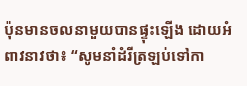ប៉ុនមានចលនាមួយបានផ្ទុះឡើង ដោយអំពាវនាវថា៖ “សូមនាំដំរីត្រឡប់ទៅកា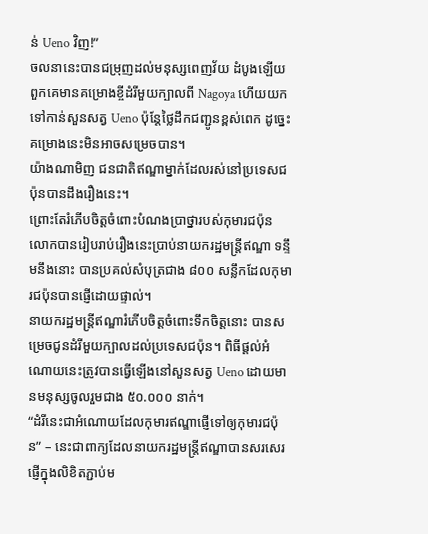ន់ Ueno វិញ!”
ចលនានេះបានជម្រុញដល់មនុស្សពេញវ័យ ដំបូងឡើយ ពួកគេមានគម្រោងខ្ចីដំរីមួយក្បាលពី Nagoya ហើយយកទៅកាន់សួនសត្វ Ueno ប៉ុន្តែថ្លៃដឹកជញ្ជូនខ្ពស់ពេក ដូច្នេះគម្រោងនេះមិនអាចសម្រេចបាន។
យ៉ាងណាមិញ ជនជាតិឥណ្ឌាម្នាក់ដែលរស់នៅប្រទេសជប៉ុនបានដឹងរឿងនេះ។
ព្រោះតែរំភើបចិត្តចំពោះបំណងប្រាថ្នារបស់កុមារជប៉ុន លោកបានរៀបរាប់រឿងនេះប្រាប់នាយករដ្ឋមន្ត្រីឥណ្ឌា ទន្ទឹមនឹងនោះ បានប្រគល់សំបុត្រជាង ៨០០ សន្លឹកដែលកុមារជប៉ុនបានផ្ញើដោយផ្ទាល់។
នាយករដ្ឋមន្ត្រីឥណ្ឌារំភើបចិត្តចំពោះទឹកចិត្តនោះ បានសម្រេចជូនដំរីមួយក្បាលដល់ប្រទេសជប៉ុន។ ពិធីផ្តល់អំណោយនេះត្រូវបានធ្វើឡើងនៅសួនសត្វ Ueno ដោយមានមនុស្សចូលរួមជាង ៥០.០០០ នាក់។
“ដំរីនេះជាអំណោយដែលកុមារឥណ្ឌាផ្ញើទៅឲ្យកុមារជប៉ុន” – នេះជាពាក្យដែលនាយករដ្ឋមន្ត្រីឥណ្ឌាបានសរសេរផ្ញើក្នុងលិខិតភ្ជាប់ម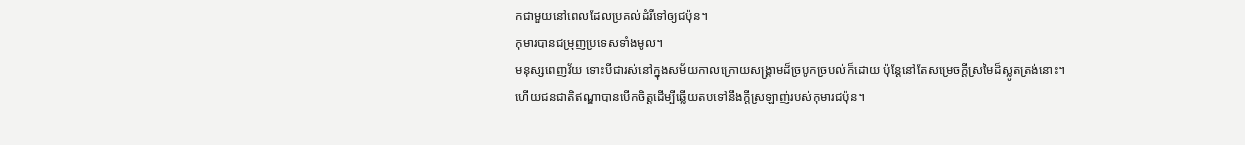កជាមួយនៅពេលដែលប្រគល់ដំរីទៅឲ្យជប៉ុន។
កុមារបានជម្រុញប្រទេសទាំងមូល។
មនុស្សពេញវ័យ ទោះបីជារស់នៅក្នុងសម័យកាលក្រោយសង្គ្រាមដ៏ច្របូកច្របល់ក៏ដោយ ប៉ុន្តែនៅតែសម្រេចក្តីស្រមៃដ៏ស្លូតត្រង់នោះ។
ហើយជនជាតិឥណ្ឌាបានបើកចិត្តដើម្បីឆ្លើយតបទៅនឹងក្តីស្រឡាញ់របស់កុមារជប៉ុន។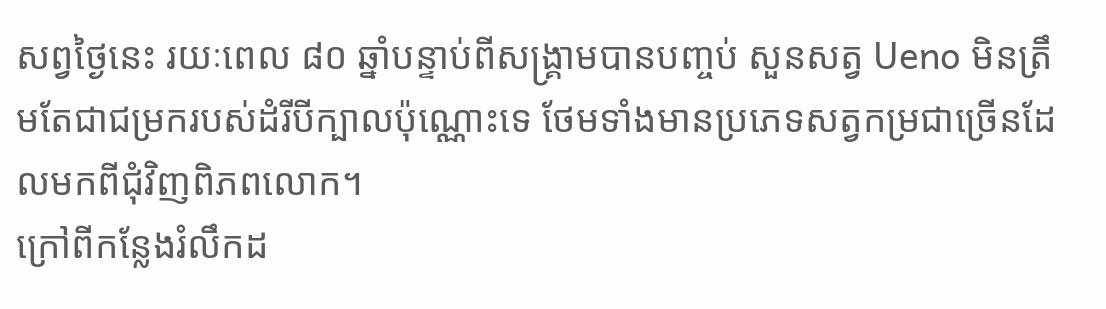សព្វថ្ងៃនេះ រយៈពេល ៨០ ឆ្នាំបន្ទាប់ពីសង្គ្រាមបានបញ្ចប់ សួនសត្វ Ueno មិនត្រឹមតែជាជម្រករបស់ដំរីបីក្បាលប៉ុណ្ណោះទេ ថែមទាំងមានប្រភេទសត្វកម្រជាច្រើនដែលមកពីជុំវិញពិភពលោក។
ក្រៅពីកន្លែងរំលឹកដ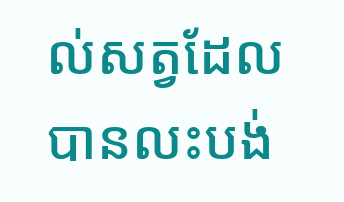ល់សត្វដែលបានលះបង់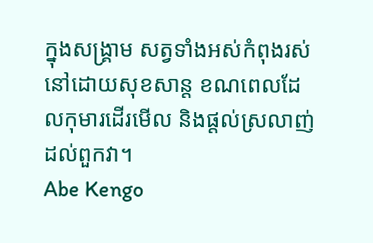ក្នុងសង្គ្រាម សត្វទាំងអស់កំពុងរស់នៅដោយសុខសាន្ត ខណពេលដែលកុមារដើរមើល និងផ្តល់ស្រលាញ់ដល់ពួកវា។
Abe Kengo